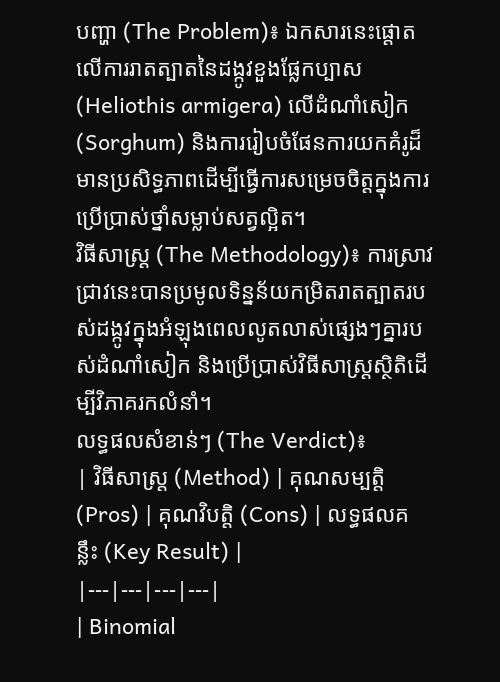បញ្ហា (The Problem)៖ ឯកសារនេះផ្តោតលើការរាតត្បាតនៃដង្កូវខួងផ្លែកប្បាស (Heliothis armigera) លើដំណាំសៀក (Sorghum) និងការរៀបចំផែនការយកគំរូដ៏មានប្រសិទ្ធភាពដើម្បីធ្វើការសម្រេចចិត្តក្នុងការប្រើប្រាស់ថ្នាំសម្លាប់សត្វល្អិត។
វិធីសាស្ត្រ (The Methodology)៖ ការស្រាវជ្រាវនេះបានប្រមូលទិន្នន័យកម្រិតរាតត្បាតរបស់ដង្កូវក្នុងអំឡុងពេលលូតលាស់ផ្សេងៗគ្នារបស់ដំណាំសៀក និងប្រើប្រាស់វិធីសាស្ត្រស្ថិតិដើម្បីវិភាគរកលំនាំ។
លទ្ធផលសំខាន់ៗ (The Verdict)៖
| វិធីសាស្ត្រ (Method) | គុណសម្បត្តិ (Pros) | គុណវិបត្តិ (Cons) | លទ្ធផលគន្លឹះ (Key Result) |
|---|---|---|---|
| Binomial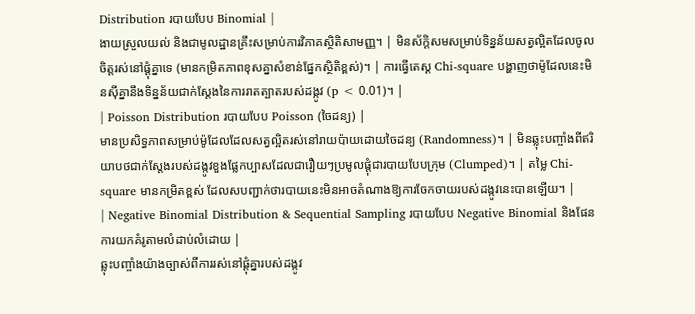Distribution របាយបែប Binomial |
ងាយស្រួលយល់ និងជាមូលដ្ឋានគ្រឹះសម្រាប់ការវិភាគស្ថិតិសាមញ្ញ។ | មិនស័ក្តិសមសម្រាប់ទិន្នន័យសត្វល្អិតដែលចូលចិត្តរស់នៅផ្តុំគ្នាទេ (មានកម្រិតភាពខុសគ្នាសំខាន់ផ្នែកស្ថិតិខ្ពស់)។ | ការធ្វើតេស្ត Chi-square បង្ហាញថាម៉ូដែលនេះមិនស៊ីគ្នានឹងទិន្នន័យជាក់ស្តែងនៃការរាតត្បាតរបស់ដង្កូវ (p < 0.01)។ |
| Poisson Distribution របាយបែប Poisson (ចៃដន្យ) |
មានប្រសិទ្ធភាពសម្រាប់ម៉ូដែលដែលសត្វល្អិតរស់នៅរាយប៉ាយដោយចៃដន្យ (Randomness)។ | មិនឆ្លុះបញ្ចាំងពីឥរិយាបថជាក់ស្តែងរបស់ដង្កូវខួងផ្លែកប្បាសដែលជារឿយៗប្រមូលផ្តុំជារបាយបែបក្រុម (Clumped)។ | តម្លៃ Chi-square មានកម្រិតខ្ពស់ ដែលសបញ្ជាក់ថារបាយនេះមិនអាចតំណាងឱ្យការចែកចាយរបស់ដង្កូវនេះបានឡើយ។ |
| Negative Binomial Distribution & Sequential Sampling របាយបែប Negative Binomial និងផែនការយកគំរូតាមលំដាប់លំដោយ |
ឆ្លុះបញ្ចាំងយ៉ាងច្បាស់ពីការរស់នៅផ្តុំគ្នារបស់ដង្កូវ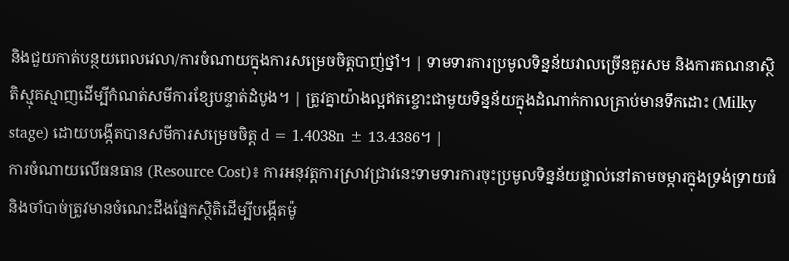និងជួយកាត់បន្ថយពេលវេលា/ការចំណាយក្នុងការសម្រេចចិត្តបាញ់ថ្នាំ។ | ទាមទារការប្រមូលទិន្នន័យវាលច្រើនគួរសម និងការគណនាស្ថិតិស្មុគស្មាញដើម្បីកំណត់សមីការខ្សែបន្ទាត់ដំបូង។ | ត្រូវគ្នាយ៉ាងល្អឥតខ្ចោះជាមួយទិន្នន័យក្នុងដំណាក់កាលគ្រាប់មានទឹកដោះ (Milky stage) ដោយបង្កើតបានសមីការសម្រេចចិត្ត d = 1.4038n ± 13.4386។ |
ការចំណាយលើធនធាន (Resource Cost)៖ ការអនុវត្តការស្រាវជ្រាវនេះទាមទារការចុះប្រមូលទិន្នន័យផ្ទាល់នៅតាមចម្ការក្នុងទ្រង់ទ្រាយធំ និងចាំបាច់ត្រូវមានចំណេះដឹងផ្នែកស្ថិតិដើម្បីបង្កើតម៉ូ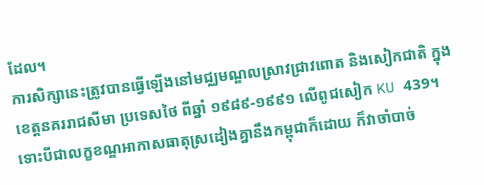ដែល។
ការសិក្សានេះត្រូវបានធ្វើឡើងនៅមជ្ឈមណ្ឌលស្រាវជ្រាវពោត និងសៀកជាតិ ក្នុងខេត្តនគររាជសីមា ប្រទេសថៃ ពីឆ្នាំ ១៩៨៩-១៩៩១ លើពូជសៀក KU 439។ ទោះបីជាលក្ខខណ្ឌអាកាសធាតុស្រដៀងគ្នានឹងកម្ពុជាក៏ដោយ ក៏វាចាំបាច់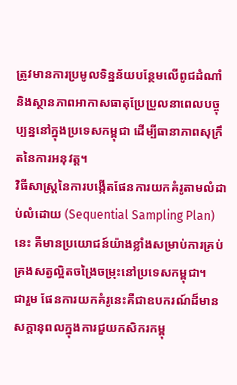ត្រូវមានការប្រមូលទិន្នន័យបន្ថែមលើពូជដំណាំ និងស្ថានភាពអាកាសធាតុប្រែប្រួលនាពេលបច្ចុប្បន្ននៅក្នុងប្រទេសកម្ពុជា ដើម្បីធានាភាពសុក្រឹតនៃការអនុវត្ត។
វិធីសាស្ត្រនៃការបង្កើតផែនការយកគំរូតាមលំដាប់លំដោយ (Sequential Sampling Plan) នេះ គឺមានប្រយោជន៍យ៉ាងខ្លាំងសម្រាប់ការគ្រប់គ្រងសត្វល្អិតចង្រៃចម្រុះនៅប្រទេសកម្ពុជា។
ជារួម ផែនការយកគំរូនេះគឺជាឧបករណ៍ដ៏មានសក្តានុពលក្នុងការជួយកសិករកម្ពុ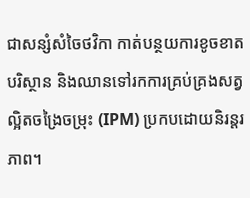ជាសន្សំសំចៃថវិកា កាត់បន្ថយការខូចខាតបរិស្ថាន និងឈានទៅរកការគ្រប់គ្រងសត្វល្អិតចង្រៃចម្រុះ (IPM) ប្រកបដោយនិរន្តរភាព។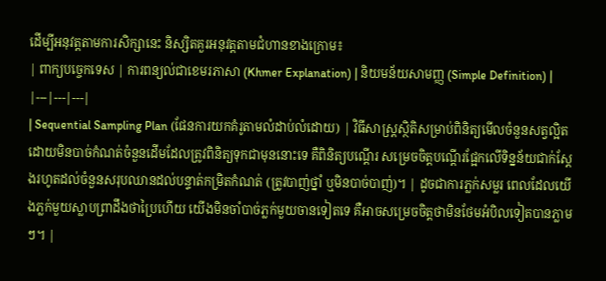ដើម្បីអនុវត្តតាមការសិក្សានេះ និស្សិតគួរអនុវត្តតាមជំហានខាងក្រោម៖
| ពាក្យបច្ចេកទេស | ការពន្យល់ជាខេមរភាសា (Khmer Explanation) | និយមន័យសាមញ្ញ (Simple Definition) |
|---|---|---|
| Sequential Sampling Plan (ផែនការយកគំរូតាមលំដាប់លំដោយ) | វិធីសាស្ត្រស្ថិតិសម្រាប់ពិនិត្យមើលចំនួនសត្វល្អិត ដោយមិនបាច់កំណត់ចំនួនដើមដែលត្រូវពិនិត្យទុកជាមុននោះទេ គឺពិនិត្យបណ្តើរ សម្រេចចិត្តបណ្តើរផ្អែកលើទិន្នន័យជាក់ស្តែងរហូតដល់ចំនួនសរុបឈានដល់បន្ទាត់កម្រិតកំណត់ (ត្រូវបាញ់ថ្នាំ ឬមិនបាច់បាញ់)។ | ដូចជាការភ្លក់សម្លរ ពេលដែលយើងភ្លក់មួយស្លាបព្រាដឹងថាប្រៃហើយ យើងមិនចាំបាច់ភ្លក់មួយចានទៀតទេ គឺអាចសម្រេចចិត្តថាមិនថែមអំបិលទៀតបានភ្លាមៗ។ |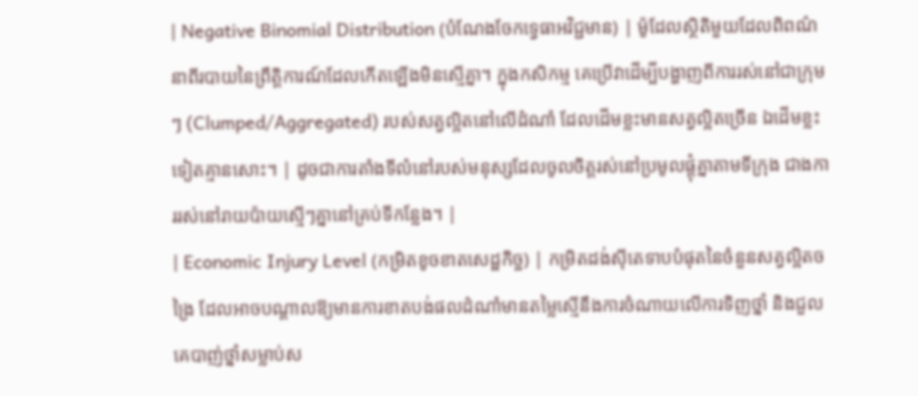| Negative Binomial Distribution (បំណែងចែកទ្វេធាអវិជ្ជមាន) | ម៉ូដែលស្ថិតិមួយដែលពិពណ៌នាពីរបាយនៃព្រឹត្តិការណ៍ដែលកើតឡើងមិនស្មើគ្នា។ ក្នុងកសិកម្ម គេប្រើវាដើម្បីបង្ហាញពីការរស់នៅជាក្រុមៗ (Clumped/Aggregated) របស់សត្វល្អិតនៅលើដំណាំ ដែលដើមខ្លះមានសត្វល្អិតច្រើន ឯដើមខ្លះទៀតគ្មានសោះ។ | ដូចជាការតាំងទីលំនៅរបស់មនុស្សដែលចូលចិត្តរស់នៅប្រមូលផ្តុំគ្នាតាមទីក្រុង ជាងការរស់នៅរាយប៉ាយស្មើៗគ្នានៅគ្រប់ទីកន្លែង។ |
| Economic Injury Level (កម្រិតខូចខាតសេដ្ឋកិច្ច) | កម្រិតដង់ស៊ីតេទាបបំផុតនៃចំនួនសត្វល្អិតចង្រៃ ដែលអាចបណ្តាលឱ្យមានការខាតបង់ផលដំណាំមានតម្លៃស្មើនឹងការចំណាយលើការទិញថ្នាំ និងជួលគេបាញ់ថ្នាំសម្លាប់ស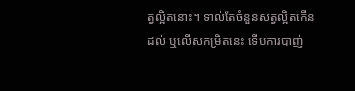ត្វល្អិតនោះ។ ទាល់តែចំនួនសត្វល្អិតកើនដល់ ឬលើសកម្រិតនេះ ទើបការបាញ់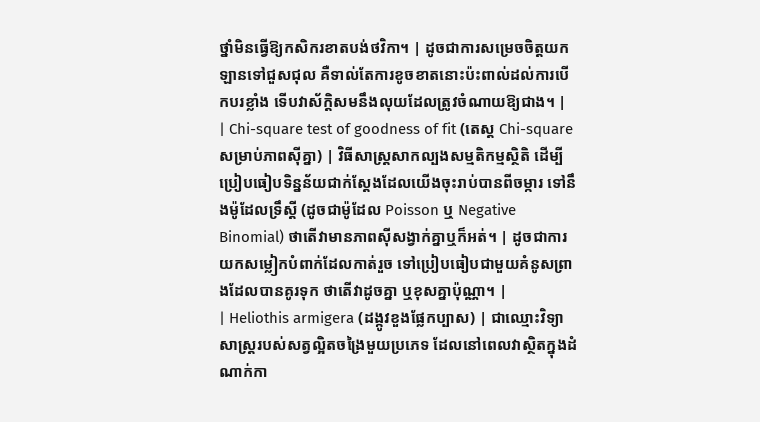ថ្នាំមិនធ្វើឱ្យកសិករខាតបង់ថវិកា។ | ដូចជាការសម្រេចចិត្តយកឡានទៅជួសជុល គឺទាល់តែការខូចខាតនោះប៉ះពាល់ដល់ការបើកបរខ្លាំង ទើបវាស័ក្តិសមនឹងលុយដែលត្រូវចំណាយឱ្យជាង។ |
| Chi-square test of goodness of fit (តេស្ត Chi-square សម្រាប់ភាពស៊ីគ្នា) | វិធីសាស្ត្រសាកល្បងសម្មតិកម្មស្ថិតិ ដើម្បីប្រៀបធៀបទិន្នន័យជាក់ស្តែងដែលយើងចុះរាប់បានពីចម្ការ ទៅនឹងម៉ូដែលទ្រឹស្តី (ដូចជាម៉ូដែល Poisson ឬ Negative Binomial) ថាតើវាមានភាពស៊ីសង្វាក់គ្នាឬក៏អត់។ | ដូចជាការយកសម្លៀកបំពាក់ដែលកាត់រួច ទៅប្រៀបធៀបជាមួយគំនូសព្រាងដែលបានគូរទុក ថាតើវាដូចគ្នា ឬខុសគ្នាប៉ុណ្ណា។ |
| Heliothis armigera (ដង្កូវខួងផ្លែកប្បាស) | ជាឈ្មោះវិទ្យាសាស្ត្ររបស់សត្វល្អិតចង្រៃមួយប្រភេទ ដែលនៅពេលវាស្ថិតក្នុងដំណាក់កា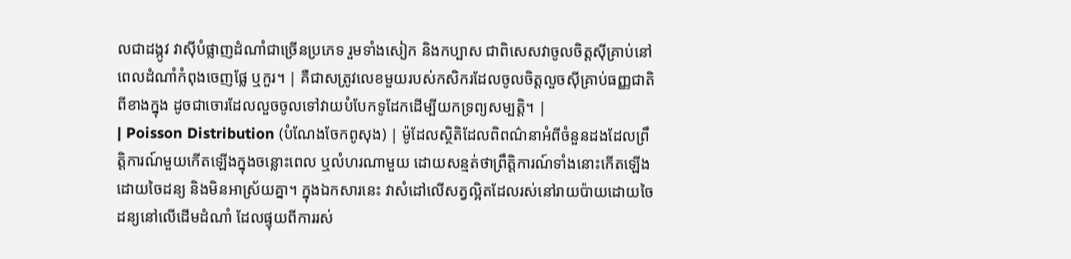លជាដង្កូវ វាស៊ីបំផ្លាញដំណាំជាច្រើនប្រភេទ រួមទាំងសៀក និងកប្បាស ជាពិសេសវាចូលចិត្តស៊ីគ្រាប់នៅពេលដំណាំកំពុងចេញផ្លែ ឬកួរ។ | គឺជាសត្រូវលេខមួយរបស់កសិករដែលចូលចិត្តលួចស៊ីគ្រាប់ធញ្ញជាតិពីខាងក្នុង ដូចជាចោរដែលលួចចូលទៅវាយបំបែកទូដែកដើម្បីយកទ្រព្យសម្បត្តិ។ |
| Poisson Distribution (បំណែងចែកពូសុង) | ម៉ូដែលស្ថិតិដែលពិពណ៌នាអំពីចំនួនដងដែលព្រឹត្តិការណ៍មួយកើតឡើងក្នុងចន្លោះពេល ឬលំហរណាមួយ ដោយសន្មត់ថាព្រឹត្តិការណ៍ទាំងនោះកើតឡើងដោយចៃដន្យ និងមិនអាស្រ័យគ្នា។ ក្នុងឯកសារនេះ វាសំដៅលើសត្វល្អិតដែលរស់នៅរាយប៉ាយដោយចៃដន្យនៅលើដើមដំណាំ ដែលផ្ទុយពីការរស់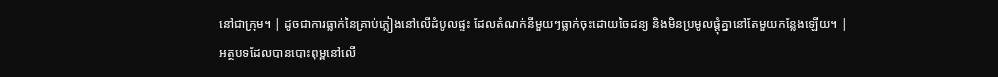នៅជាក្រុម។ | ដូចជាការធ្លាក់នៃគ្រាប់ភ្លៀងនៅលើដំបូលផ្ទះ ដែលតំណក់នីមួយៗធ្លាក់ចុះដោយចៃដន្យ និងមិនប្រមូលផ្តុំគ្នានៅតែមួយកន្លែងឡើយ។ |
អត្ថបទដែលបានបោះពុម្ពនៅលើ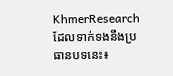KhmerResearch ដែលទាក់ទងនឹងប្រធានបទនេះ៖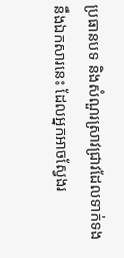ប្រធានបទ និងសំណួរស្រាវជ្រាវដែលទាក់ទងនឹងឯកសារនេះ ដែលអ្នកអាចស្វែងរ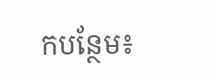កបន្ថែម៖